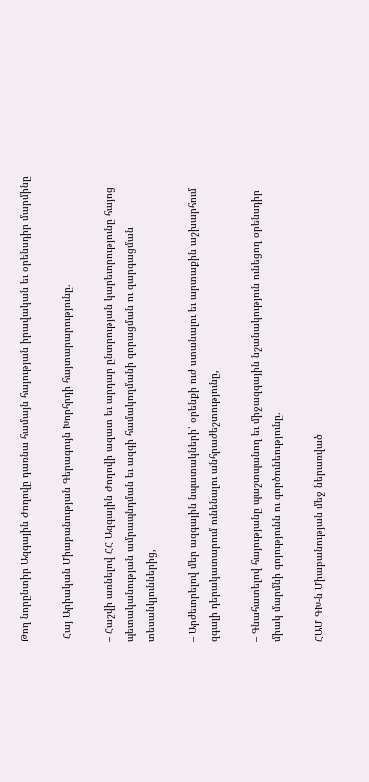Թող նորընտիր Ազգային Ժողովը դառնա համայն հայության իրավական եւ օրենսդիր մարմինը

 Հայ Արիական Միաբանության Գերագույն Խորհրդի հայտարարությունը.

– Հաշվի առնելով ՀՀ Ազգային Ժողովի ազատ եւ արդար ընտրության կարեւորությունը հայոց պետականության ամրապնդման եւ ազգի համակողմանի զորացման ու զարգացման տեսանկյուններից,

– Արժեւորելով մեր ազգային նպատակների՝ օրենքի ուժ ստանալու եւ արտաքին աշխարհում զգալի դերակատարում ունենալու անհրաժեշտությունը,

– Գնահատելով հայությանը պաշտպանող եւ միջազգային նշանակություն ունեցող օրենսդիր միակ մարմնի գոյությունն ու գործունեությունը.

ՀԱՄ ԳԽ-ն Միաբանության մեջ ներառված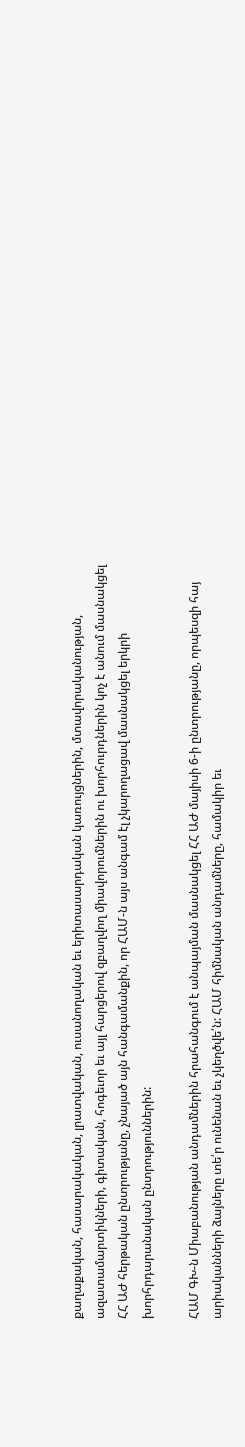քաղաքական, հասարակական, լրատվական, ուսանողական եւ երիտասարդական կառույցներին, մտավորականության, ազատամարտիկների, գիտական, հոգեւոր եւ այլ հարցերով զբաղվող միավորումներին ու խորհուրդներին կոչ է անում մասնակցել ՀՀ ԱԺ հերթական ընտրությանը, չնայած այն հանգամանքին, որ ՀԱՄ-ն այս անգամ էլ չկարողացավ մասնակցել երկրի խորհրդարանական ընտրություններին:

ՀԱՄ ԳԽ-ն Միաբանության անդամներին հրահանգում է անպայման մասնակցել ՀՀ ԱԺ մայիսի 6-ի ընտրությանը, որպեսզի հայ արիականների ձայները տե՛ր ունենան եւ չկեղծվե՛ն: ՀԱՄ հիմնական անդամները, համակիր եւ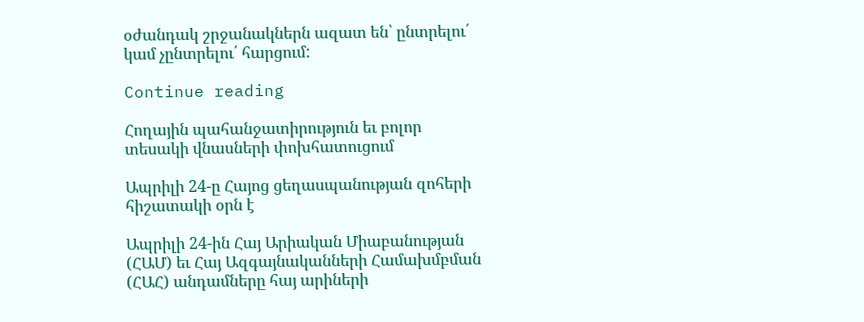օժանդակ շրջանակներն ազատ են՝ ընտրելու՛ կամ չընտրելու՛ հարցում:

Continue reading

Հողային պահանջատիրություն եւ բոլոր տեսակի վնասների փոխհատուցում

Ապրիլի 24-ը Հայոց ցեղասպանության զոհերի հիշատակի օրն է

Ապրիլի 24-ին Հայ Արիական Միաբանության (ՀԱՄ) եւ Հայ Ազգայնականների Համախմբման (ՀԱՀ) անդամները հայ արիների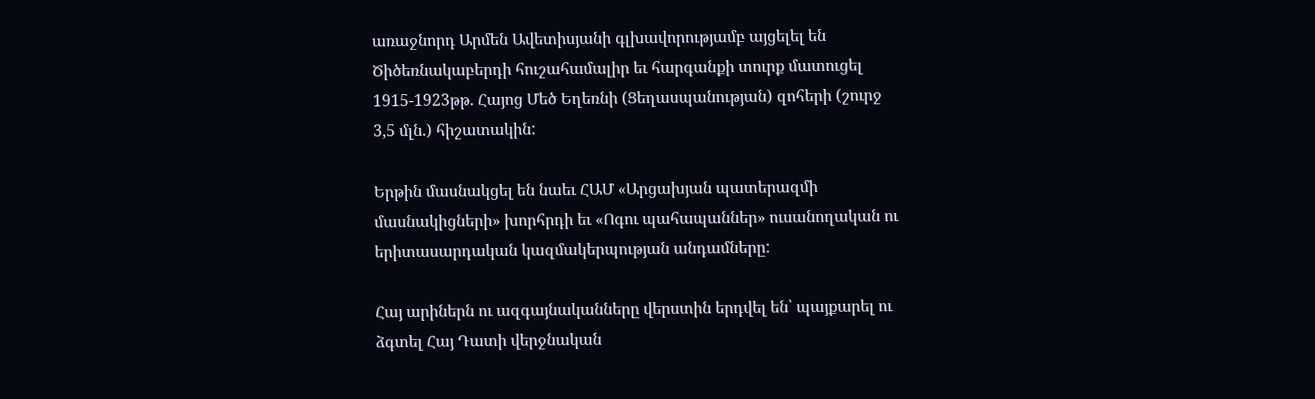առաջնորդ Արմեն Ավետիսյանի գլխավորությամբ այցելել են Ծիծեռնակաբերդի հուշահամալիր եւ հարգանքի տուրք մատուցել 1915-1923թթ. Հայոց Մեծ Եղեռնի (Ցեղասպանության) զոհերի (շուրջ 3,5 մլն.) հիշատակին:

Երթին մասնակցել են նաեւ ՀԱՄ «Արցախյան պատերազմի մասնակիցների» խորհրդի եւ «Ոգու պահապաններ» ուսանողական ու երիտասարդական կազմակերպության անդամները:

Հայ արիներն ու ազգայնականները վերստին երդվել են՝ պայքարել ու ձգտել Հայ Դատի վերջնական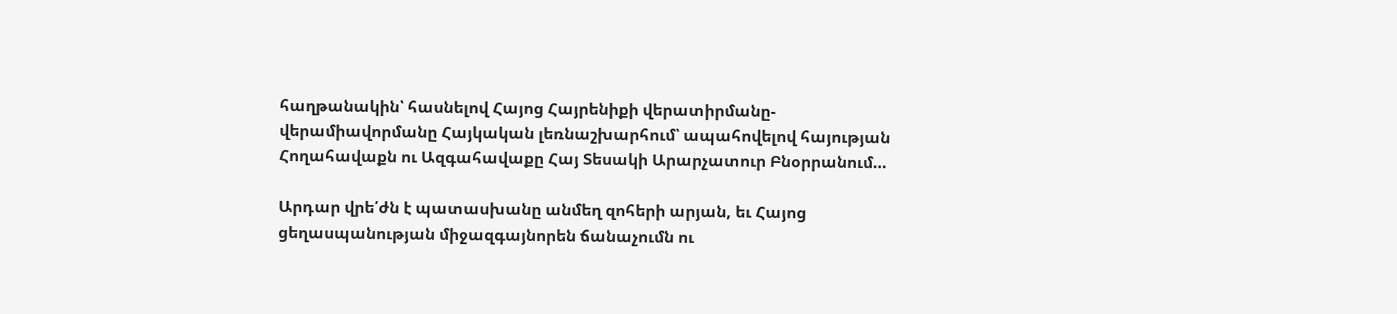հաղթանակին՝ հասնելով Հայոց Հայրենիքի վերատիրմանը-վերամիավորմանը Հայկական լեռնաշխարհում՝ ապահովելով հայության Հողահավաքն ու Ազգահավաքը Հայ Տեսակի Արարչատուր Բնօրրանում…

Արդար վրե՛ժն է պատասխանը անմեղ զոհերի արյան, եւ Հայոց ցեղասպանության միջազգայնորեն ճանաչումն ու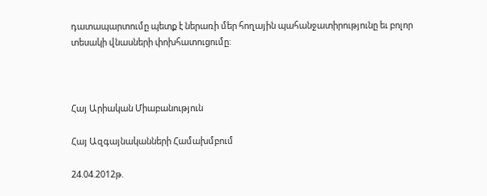դատապարտումը պետք է ներառի մեր հողային պահանջատիրությունը եւ բոլոր տեսակի վնասների փոխհատուցումը:



Հայ Արիական Միաբանություն

Հայ Ազգայնականների Համախմբում

24.04.2012թ.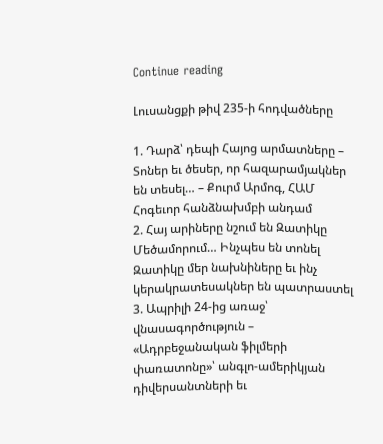Continue reading

Լուսանցքի թիվ 235-ի հոդվածները

1. Դարձ՝ դեպի Հայոց արմատները – Տոներ եւ ծեսեր, որ հազարամյակներ են տեսել… – Քուրմ Արմոգ, ՀԱՄ Հոգեւոր հանձնախմբի անդամ
2. Հայ արիները նշում են Զատիկը Մեծամորում… Ինչպես են տոնել Զատիկը մեր նախնիները եւ ինչ կերակրատեսակներ են պատրաստել
3. Ապրիլի 24-ից առաջ՝ վնասագործություն – «Ադրբեջանական ֆիլմերի փառատոնը»՝ անգլո-ամերիկյան դիվերսանտների եւ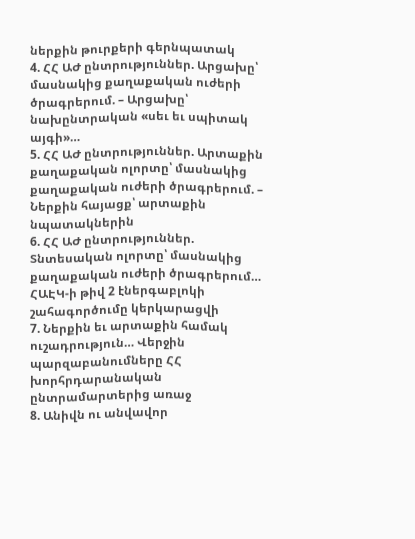ներքին թուրքերի գերնպատակ
4. ՀՀ ԱԺ ընտրություններ. Արցախը՝ մասնակից քաղաքական ուժերի ծրագրերում. – Արցախը՝ նախընտրական «սեւ եւ սպիտակ այգի»…
5. ՀՀ ԱԺ ընտրություններ. Արտաքին քաղաքական ոլորտը՝ մասնակից քաղաքական ուժերի ծրագրերում. – Ներքին հայացք՝ արտաքին նպատակներին
6. ՀՀ ԱԺ ընտրություններ. Տնտեսական ոլորտը՝ մասնակից քաղաքական ուժերի ծրագրերում… ՀԱԷԿ-ի թիվ 2 էներգաբլոկի շահագործումը կերկարացվի
7. Ներքին եւ արտաքին համակ ուշադրություն… Վերջին պարզաբանումները ՀՀ խորհրդարանական ընտրամարտերից առաջ
8. Անիվն ու անվավոր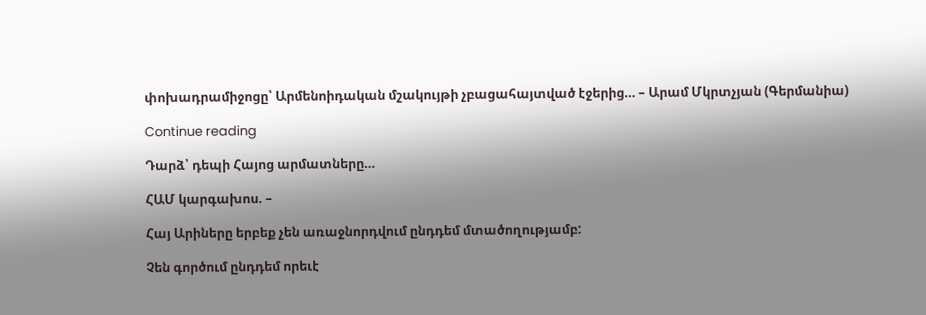փոխադրամիջոցը՝ Արմենոիդական մշակույթի չբացահայտված էջերից… – Արամ Մկրտչյան (Գերմանիա)

Continue reading

Դարձ՝ դեպի Հայոց արմատները…

ՀԱՄ կարգախոս. –

Հայ Արիները երբեք չեն առաջնորդվում ընդդեմ մտածողությամբ:

Չեն գործում ընդդեմ որեւէ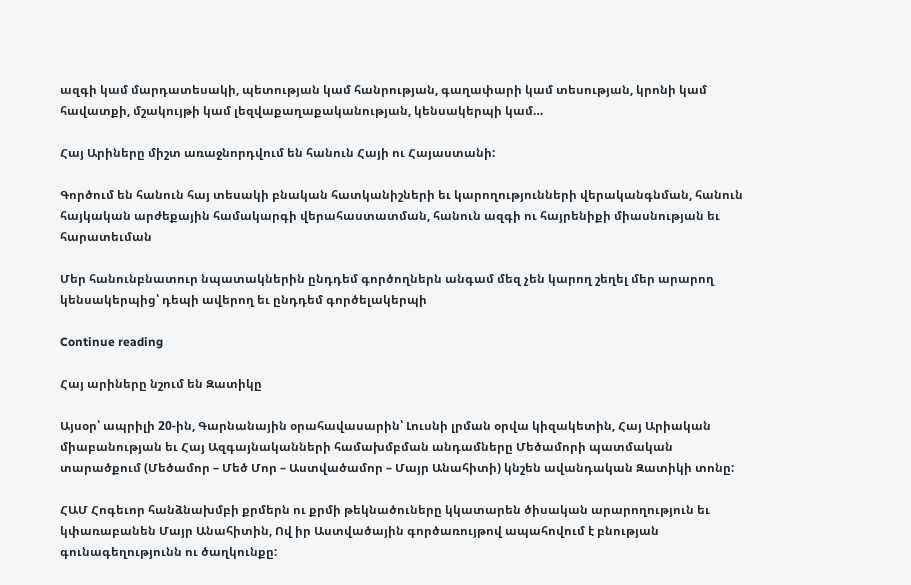ազգի կամ մարդատեսակի, պետության կամ հանրության, գաղափարի կամ տեսության, կրոնի կամ հավատքի, մշակույթի կամ լեզվաքաղաքականության, կենսակերպի կամ…

Հայ Արիները միշտ առաջնորդվում են հանուն Հայի ու Հայաստանի:

Գործում են հանուն հայ տեսակի բնական հատկանիշների եւ կարողությունների վերականգնման, հանուն հայկական արժեքային համակարգի վերահաստատման, հանուն ազգի ու հայրենիքի միասնության եւ հարատեւման

Մեր հանունբնատուր նպատակներին ընդդեմ գործողներն անգամ մեզ չեն կարող շեղել մեր արարող կենսակերպից՝ դեպի ավերող եւ ընդդեմ գործելակերպի

Continue reading

Հայ արիները նշում են Զատիկը

Այսօր՝ ապրիլի 20-ին, Գարնանային օրահավասարին՝ Լուսնի լրման օրվա կիզակետին, Հայ Արիական միաբանության եւ Հայ Ազգայնականների համախմբման անդամները Մեծամորի պատմական տարածքում (Մեծամոր – Մեծ Մոր – Աստվածամոր – Մայր Անահիտի) կնշեն ավանդական Զատիկի տոնը:

ՀԱՄ Հոգեւոր հանձնախմբի քրմերն ու քրմի թեկնածուները կկատարեն ծիսական արարողություն եւ կփառաբանեն Մայր Անահիտին, Ով իր Աստվածային գործառույթով ապահովում է բնության գունագեղությունն ու ծաղկունքը: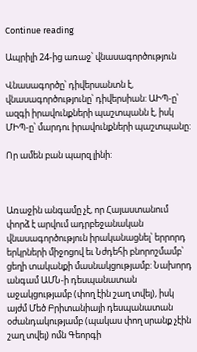Continue reading

Ապրիլի 24-ից առաջ՝ վնասագործություն

Վնասագործը՝ դիվերսանտն է, վնասագործությունը՝ դիվերսիան: ԱԻՊ-ը՝ ազգի իրավունքների պաշտպանն է, իսկ ՄԻՊ-ը՝ մարդու իրավունքների պաշտպանը:

Որ ամեն բան պարզ լինի:



Առաջին անգամը չէ, որ Հայաստանում փորձ է արվում ադրբեջանական վնասագործություն իրականացնել՝ երրորդ երկրների միջոցով եւ Նժդեհի բնորոշմամբ՝ ցեղի տականքի մասնակցությամբ: Նախորդ անգամ ԱՄՆ-ի դեսպանատան աջակցությամբ (փող էին շաղ տվել), իսկ այժմ Մեծ Բրիտանիայի դեսպանատան օժանդակությամբ (պակաս փող սրանք չէին շաղ տվել) ոմն Գեորգի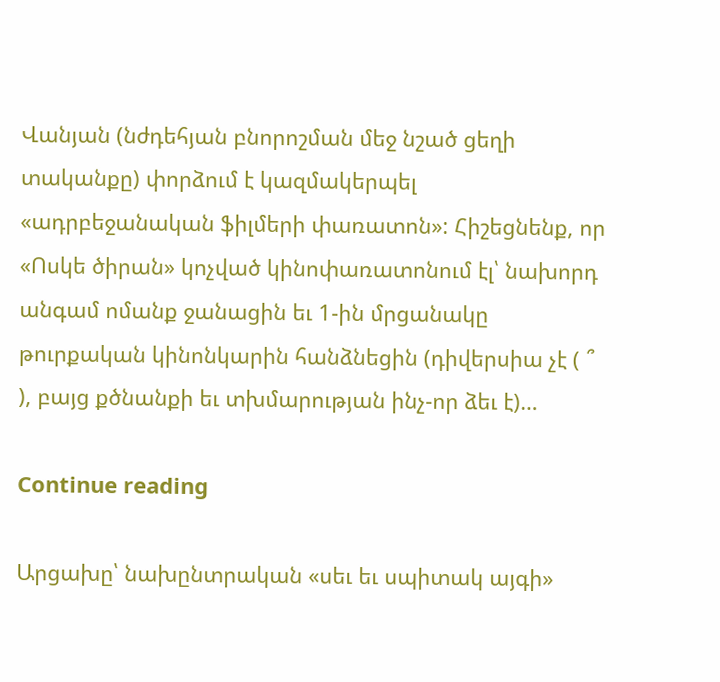Վանյան (նժդեհյան բնորոշման մեջ նշած ցեղի տականքը) փորձում է կազմակերպել «ադրբեջանական ֆիլմերի փառատոն»: Հիշեցնենք, որ «Ոսկե ծիրան» կոչված կինոփառատոնում էլ՝ նախորդ անգամ ոմանք ջանացին եւ 1-ին մրցանակը թուրքական կինոնկարին հանձնեցին (դիվերսիա չէ ( ՞ ), բայց քծնանքի եւ տխմարության ինչ-որ ձեւ է)…

Continue reading

Արցախը՝ նախընտրական «սեւ եւ սպիտակ այգի»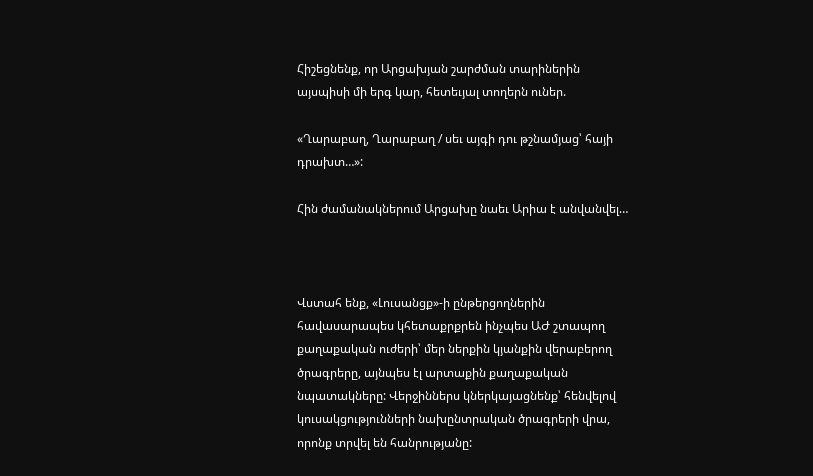Հիշեցնենք, որ Արցախյան շարժման տարիներին այսպիսի մի երգ կար, հետեւյալ տողերն ուներ.

«Ղարաբաղ, Ղարաբաղ / սեւ այգի դու թշնամյաց՝ հայի դրախտ…»:

Հին ժամանակներում Արցախը նաեւ Արիա է անվանվել…



Վստահ ենք, «Լուսանցք»-ի ընթերցողներին հավասարապես կհետաքրքրեն ինչպես ԱԺ շտապող քաղաքական ուժերի՝ մեր ներքին կյանքին վերաբերող ծրագրերը, այնպես էլ արտաքին քաղաքական նպատակները: Վերջիններս կներկայացնենք՝ հենվելով կուսակցությունների նախընտրական ծրագրերի վրա, որոնք տրվել են հանրությանը: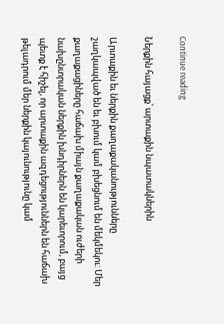Continue reading

Ներքին հայացք՝ արտաքին նպատակներին

Արտաքին եւ ներքին քաղաքականությունները շաղկապված են եւ բխում կամ բխեցնում են մեկմեկու: Մեր քաղաքացիները հաճախ միայն քաղաքական ուժերի նախընտրական ներքին խնդիրներն են կարեւորում, բայց պետք է հիշել, որ արտաքին ազդեցություններն են հաճախ թելադրում մեր ներքին կայունությունը կամ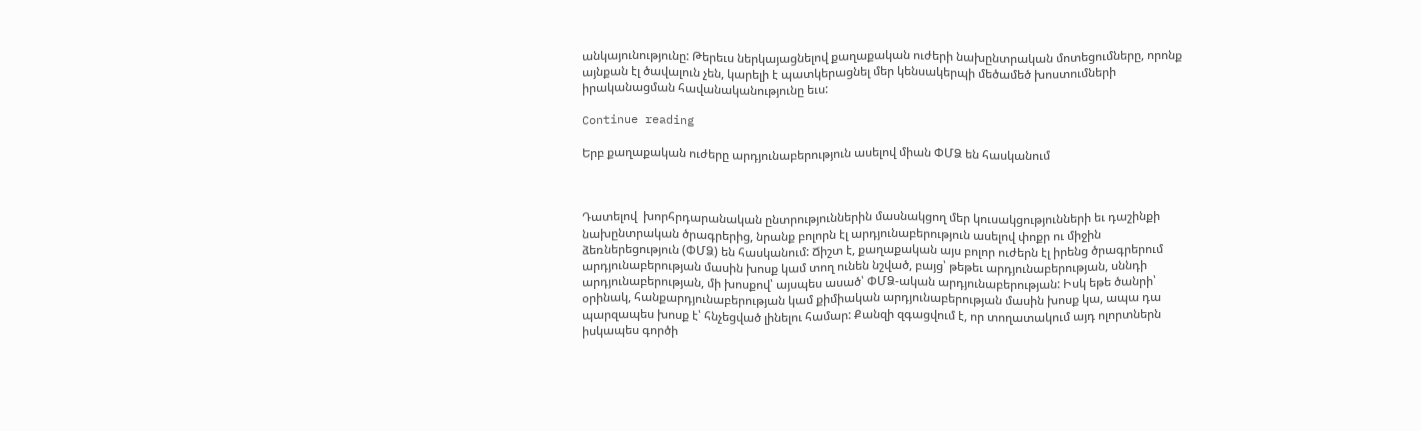անկայունությունը: Թերեւս ներկայացնելով քաղաքական ուժերի նախընտրական մոտեցումները, որոնք այնքան էլ ծավալուն չեն, կարելի է պատկերացնել մեր կենսակերպի մեծամեծ խոստումների իրականացման հավանականությունը եւս:

Continue reading

Երբ քաղաքական ուժերը արդյունաբերություն ասելով միան ՓՄՁ են հասկանում



Դատելով  խորհրդարանական ընտրություններին մասնակցող մեր կուսակցությունների եւ դաշինքի նախընտրական ծրագրերից, նրանք բոլորն էլ արդյունաբերություն ասելով փոքր ու միջին ձեռներեցություն (ՓՄՁ) են հասկանում: Ճիշտ է, քաղաքական այս բոլոր ուժերն էլ իրենց ծրագրերում արդյունաբերության մասին խոսք կամ տող ունեն նշված, բայց՝ թեթեւ արդյունաբերության, սննդի արդյունաբերության, մի խոսքով՝ այսպես ասած՝ ՓՄՁ-ական արդյունաբերության: Իսկ եթե ծանրի՝ օրինակ, հանքարդյունաբերության կամ քիմիական արդյունաբերության մասին խոսք կա, ապա դա պարզապես խոսք է՝ հնչեցված լինելու համար: Քանզի զգացվում է, որ տողատակում այդ ոլորտներն իսկապես գործի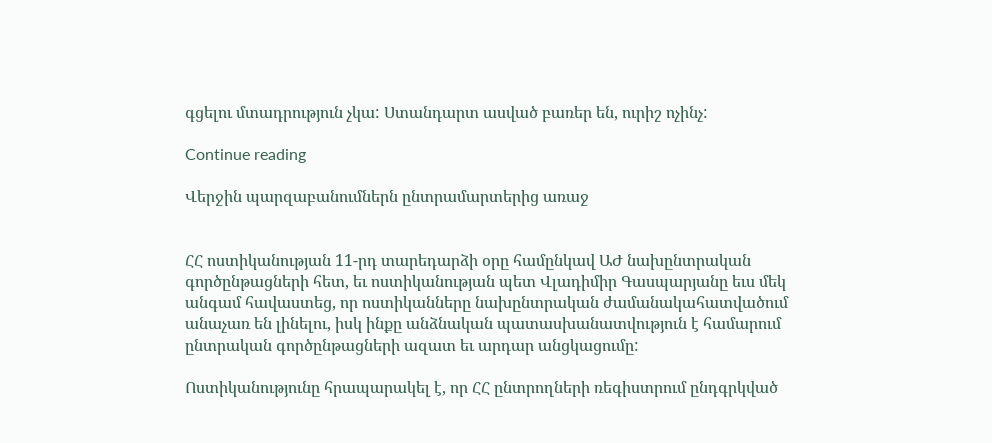գցելու մտադրություն չկա: Ստանդարտ ասված բառեր են, ուրիշ ոչինչ:

Continue reading

Վերջին պարզաբանումներն ընտրամարտերից առաջ


ՀՀ ոստիկանության 11-րդ տարեդարձի օրը համընկավ ԱԺ նախընտրական գործընթացների հետ, եւ ոստիկանության պետ Վլադիմիր Գասպարյանը եւս մեկ անգամ հավաստեց, որ ոստիկանները նախընտրական ժամանակահատվածում անաչառ են լինելու, իսկ ինքը անձնական պատասխանատվություն է համարում ընտրական գործընթացների ազատ եւ արդար անցկացումը:

Ոստիկանությունը հրապարակել է, որ ՀՀ ընտրողների ռեգիստրում ընդգրկված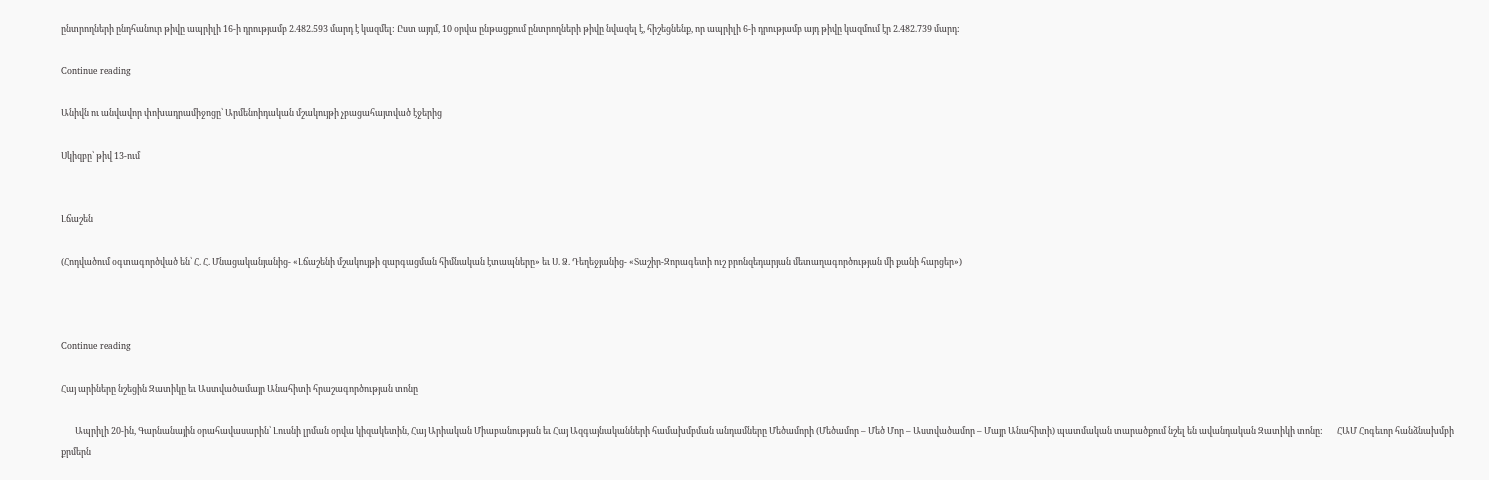ընտրողների ընդհանուր թիվը ապրիլի 16-ի դրությամբ 2.482.593 մարդ է կազմել: Ըստ այդմ, 10 օրվա ընթացքում ընտրողների թիվը նվազել է, հիշեցնենք, որ ապրիլի 6-ի դրությամբ այդ թիվը կազմում էր 2.482.739 մարդ:

Continue reading

Անիվն ու անվավոր փոխադրամիջոցը՝ Արմենոիդական մշակույթի չբացահայտված էջերից

Սկիզբը՝ թիվ 13-ում


Լճաշեն

(Հոդվածում օգտագործված են՝ Հ. Հ. Մնացականյանից- «Լճաշենի մշակույթի զարգացման հիմնական էտապները» եւ Ս. Ձ. Դեղեջյանից- «Տաշիր-Զորագետի ուշ բրոնզեդարյան մետաղագործության մի քանի հարցեր»)



Continue reading

Հայ արիները նշեցին Զատիկը եւ Աստվածամայր Անահիտի հրաշագործության տոնը

       Ապրիլի 20-ին, Գարնանային օրահավասարին՝ Լուսնի լրման օրվա կիզակետին, Հայ Արիական Միաբանության եւ Հայ Ազգայնականների համախմբման անդամները Մեծամորի (Մեծամոր – Մեծ Մոր – Աստվածամոր – Մայր Անահիտի) պատմական տարածքում նշել են ավանդական Զատիկի տոնը:       ՀԱՄ Հոգեւոր հանձնախմբի քրմերն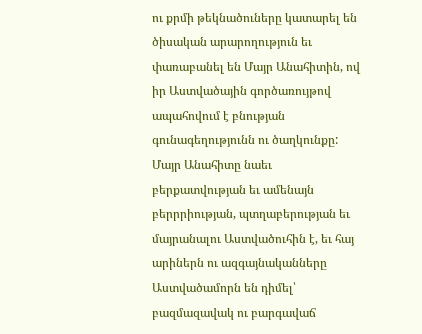ու քրմի թեկնածուները կատարել են ծիսական արարողություն եւ փառաբանել են Մայր Անահիտին, ով իր Աստվածային գործառույթով ապահովում է բնության գունագեղությունն ու ծաղկունքը: Մայր Անահիտը նաեւ բերքատվության եւ ամենայն բերրրիության, պտղաբերության եւ մայրանալու Աստվածուհին է, եւ հայ արիներն ու ազգայնականները Աստվածամորն են դիմել՝ բազմազավակ ու բարգավաճ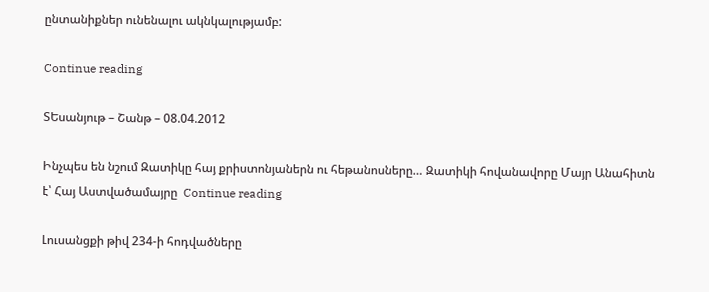ընտանիքներ ունենալու ակնկալությամբ:

Continue reading

ՏԵսանյութ – Շանթ – 08.04.2012

Ինչպես են նշում Զատիկը հայ քրիստոնյաներն ու հեթանոսները… Զատիկի հովանավորը Մայր Անահիտն է՝ Հայ Աստվածամայրը  Continue reading

Լուսանցքի թիվ 234-ի հոդվածները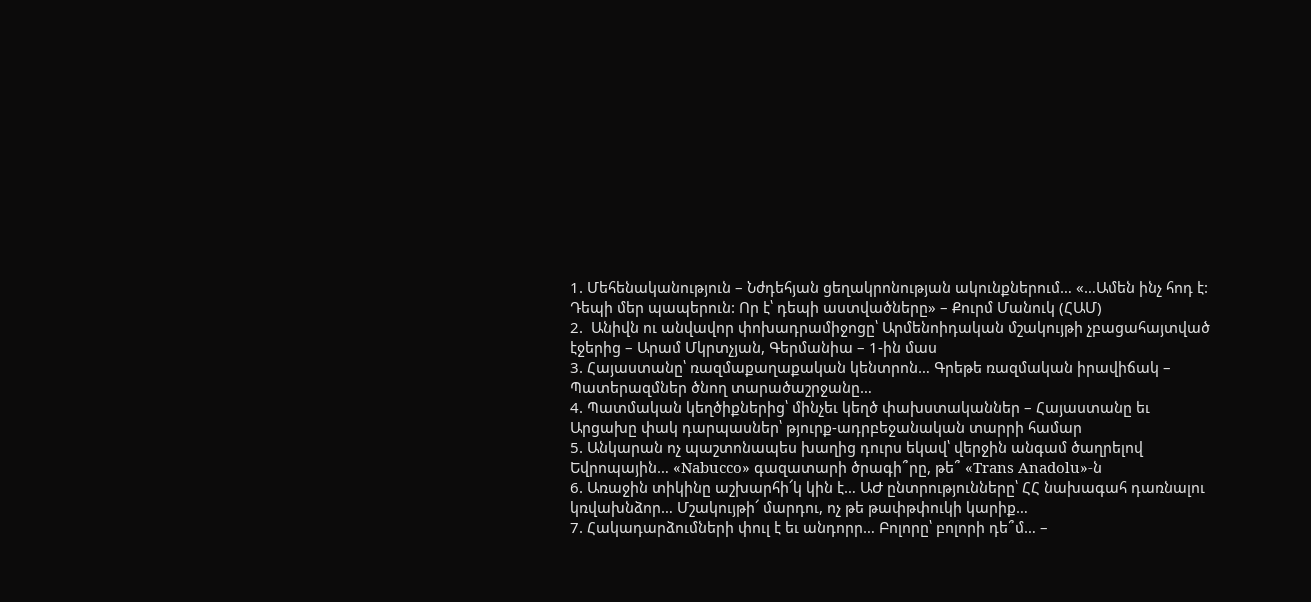1. Մեհենականություն – Նժդեհյան ցեղակրոնության ակունքներում… «…Ամեն ինչ հոդ է: Դեպի մեր պապերուն: Որ է՝ դեպի աստվածները» – Քուրմ Մանուկ (ՀԱՄ)
2.  Անիվն ու անվավոր փոխադրամիջոցը՝ Արմենոիդական մշակույթի չբացահայտված էջերից – Արամ Մկրտչյան, Գերմանիա – 1-ին մաս
3. Հայաստանը՝ ռազմաքաղաքական կենտրոն… Գրեթե ռազմական իրավիճակ – Պատերազմներ ծնող տարածաշրջանը…
4. Պատմական կեղծիքներից՝ մինչեւ կեղծ փախստականներ – Հայաստանը եւ Արցախը փակ դարպասներ՝ թյուրք-ադրբեջանական տարրի համար
5. Անկարան ոչ պաշտոնապես խաղից դուրս եկավ՝ վերջին անգամ ծաղրելով Եվրոպային… «Nabucco» գազատարի ծրագի՞րը, թե՞ «Trans Anadolu»-ն
6. Առաջին տիկինը աշխարհի՜կ կին է… ԱԺ ընտրությունները՝ ՀՀ նախագահ դառնալու կռվախնձոր… Մշակույթի՜ մարդու, ոչ թե թափթփուկի կարիք…
7. Հակադարձումների փուլ է եւ անդորր… Բոլորը՝ բոլորի դե՞մ… –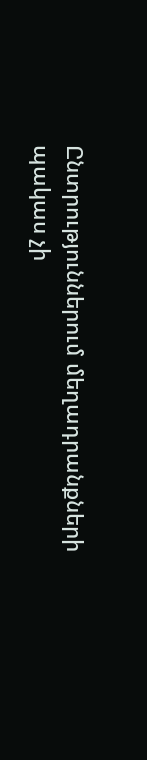Ընտրություններում մեղադրանքների պակաս չի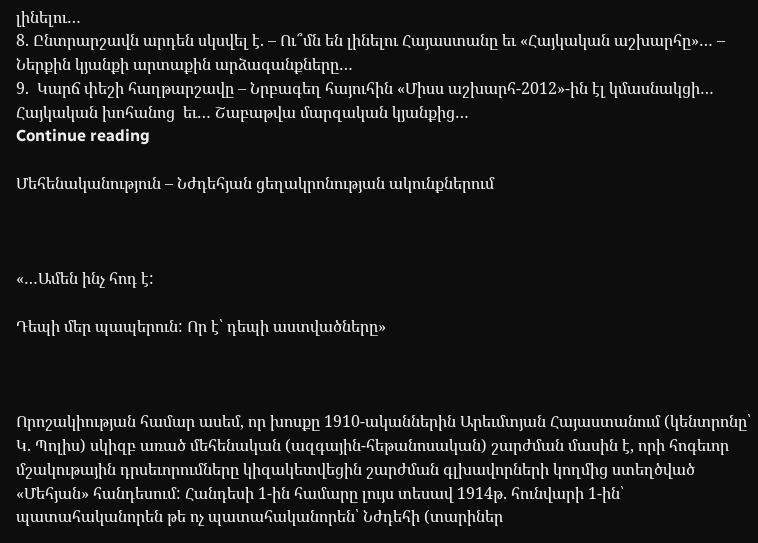լինելու…
8. Ընտրարշավն արդեն սկսվել է. – Ու՞մն են լինելու Հայաստանը եւ «Հայկական աշխարհը»… – Ներքին կյանքի արտաքին արձագանքները…
9.  Կարճ փեշի հաղթարշավը – Նրբագեղ հայուհին «Միսս աշխարհ-2012»-ին էլ կմասնակցի… Հայկական խոհանոց  եւ… Շաբաթվա մարզական կյանքից…
Continue reading

Մեհենականություն – Նժդեհյան ցեղակրոնության ակունքներում



«…Ամեն ինչ հոդ է:

Դեպի մեր պապերուն: Որ է՝ դեպի աստվածները»



Որոշակիության համար ասեմ, որ խոսքը 1910-ականներին Արեւմտյան Հայաստանում (կենտրոնը՝ Կ. Պոլիս) սկիզբ առած մեհենական (ազգային-հեթանոսական) շարժման մասին է, որի հոգեւոր մշակութային դրսեւորումները կիզակետվեցին շարժման գլխավորների կողմից ստեղծված «Մեհյան» հանդեսում: Հանդեսի 1-ին համարը լույս տեսավ 1914թ. հունվարի 1-ին՝ պատահականորեն թե ոչ պատահականորեն՝ Նժդեհի (տարիներ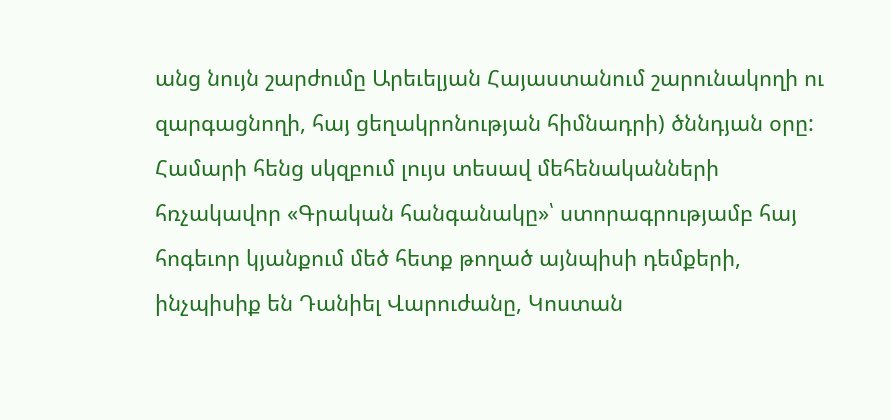անց նույն շարժումը Արեւելյան Հայաստանում շարունակողի ու զարգացնողի, հայ ցեղակրոնության հիմնադրի) ծննդյան օրը: Համարի հենց սկզբում լույս տեսավ մեհենականների հռչակավոր «Գրական հանգանակը»՝ ստորագրությամբ հայ հոգեւոր կյանքում մեծ հետք թողած այնպիսի դեմքերի, ինչպիսիք են Դանիել Վարուժանը, Կոստան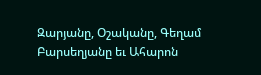Զարյանը, Օշականը, Գեղամ Բարսեղյանը եւ Ահարոն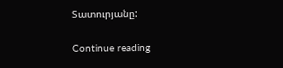Տատուրյանը:

Continue reading